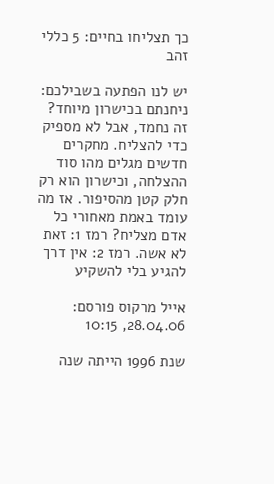כך תצליחו בחיים: 5 כללי זהב

יש לנו הפתעה בשבילכם: ניחנתם בכישרון מיוחד? זה נחמד, אבל לא מספיק כדי להצליח. מחקרים חדשים מגלים מהו סוד ההצלחה, וכישרון הוא רק חלק קטן מהסיפור. אז מה עומד באמת מאחורי כל אדם מצליח? רמז 1: זאת לא אשה. רמז 2: אין דרך להגיע בלי להשקיע

אייל מרקוס פורסם: 28.04.06, 10:15

שנת 1996 הייתה שנה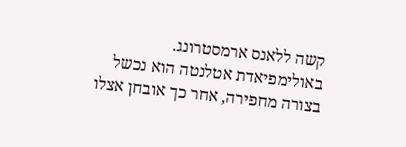קשה ללאנס ארמסטרונג. באולימפיאדת אטלנטה הוא נכשל בצורה מחפירה, אחר כך אובחן אצלו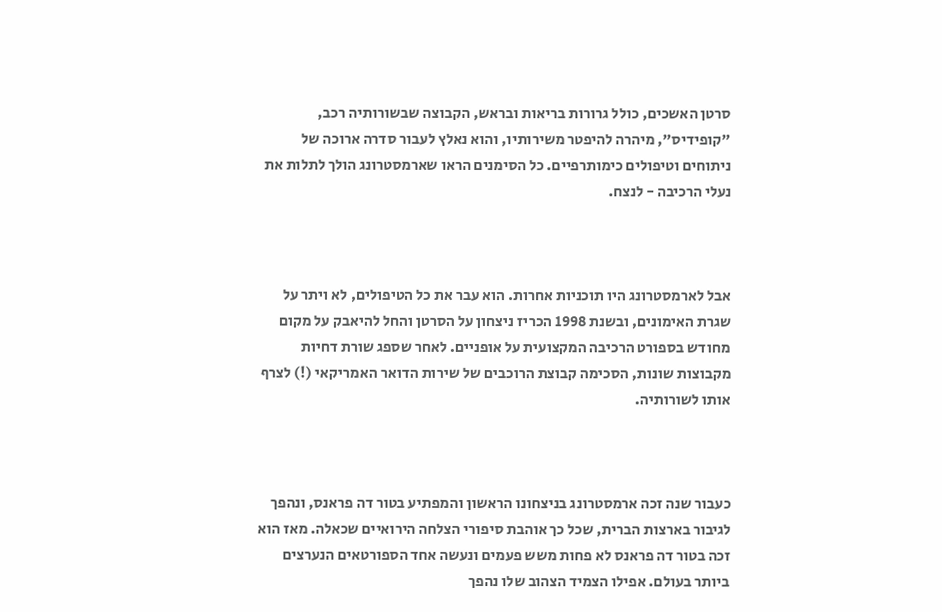סרטן האשכים, כולל גרורות בריאות ובראש, הקבוצה שבשורותיה רכב, "קופידיס", מיהרה להיפטר משירותיו, והוא נאלץ לעבור סדרה ארוכה של ניתוחים וטיפולים כימותרפיים. כל הסימנים הראו שארמסטרונג הולך לתלות את נעלי הרכיבה - לנצח.



אבל לארמסטרונג היו תוכניות אחרות. הוא עבר את כל הטיפולים, לא ויתר על שגרת האימונים, ובשנת 1998 הכריז ניצחון על הסרטן והחל להיאבק על מקום
מחודש בספורט הרכיבה המקצועית על אופניים. לאחר שספג שורת דחיות מקבוצות שונות, הסכימה קבוצת הרוכבים של שירות הדואר האמריקאי (!) לצרף אותו לשורותיה.



כעבור שנה זכה ארמסטרונג בניצחונו הראשון והמפתיע בטור דה פראנס, ונהפך לגיבור בארצות הברית, שכל כך אוהבת סיפורי הצלחה הירואיים שכאלה. מאז הוא זכה בטור דה פראנס לא פחות משש פעמים ונעשה אחד הספורטאים הנערצים ביותר בעולם. אפילו הצמיד הצהוב שלו נהפך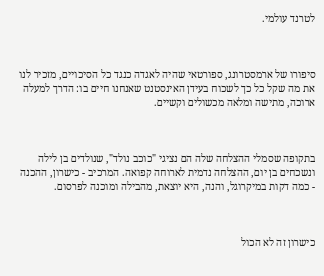לטרנד עולמי.



סיפורו של ארמסטרונג, ספורטאי שהיה לאגדה כנגד כל הסיכויים, מזכיר לנו את מה שקל כל כך לשכוח בעידן האינסטנט שאנחנו חיים בו: הדרך למעלה ארוכה, מתישה ומלאה מכשולים וקשיים.



בתקופה שסמלי ההצלחה שלה הם נציגי "כוכב נולד", שנולדים בן לילה ונשכחים בן יום, ההצלחה נדמית לארוחה קפואה. המרכיב - כישרון, ההכנה - כמה דקות במיקרוגל, והנה, היא יוצאת, מהבילה ומוכנה לפרסום.



כישרון זה לא הכול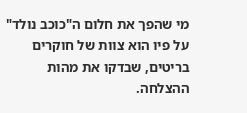מי שהפך את חלום ה"כוכב נולד" על פיו הוא צוות של חוקרים בריטים, שבדקו את מהות ההצלחה.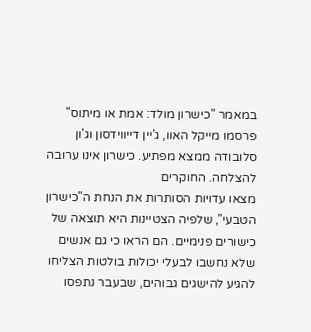במאמר "כישרון מולד: אמת או מיתוס" פרסמו מייקל האוו, ג'יין דייווידסון וג'ון סלובודה ממצא מפתיע. כישרון אינו ערובה להצלחה. החוקרים
מצאו עדויות הסותרות את הנחת ה"כישרון הטבעי", שלפיה הצטיינות היא תוצאה של כישורים פנימיים. הם הראו כי גם אנשים שלא נחשבו לבעלי יכולות בולטות הצליחו להגיע להישגים גבוהים, שבעבר נתפסו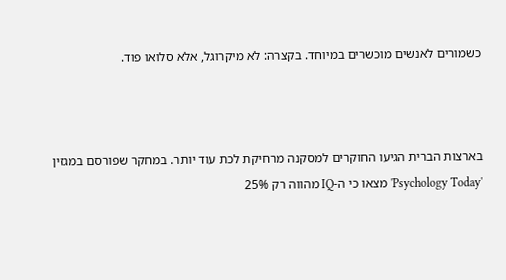כשמורים לאנשים מוכשרים במיוחד. בקצרה: לא מיקרוגל, אלא סלואו פוד.



בארצות הברית הגיעו החוקרים למסקנה מרחיקת לכת עוד יותר. במחקר שפורסם במגזין 'Psychology Today' מצאו כי ה-IQ מהווה רק 25%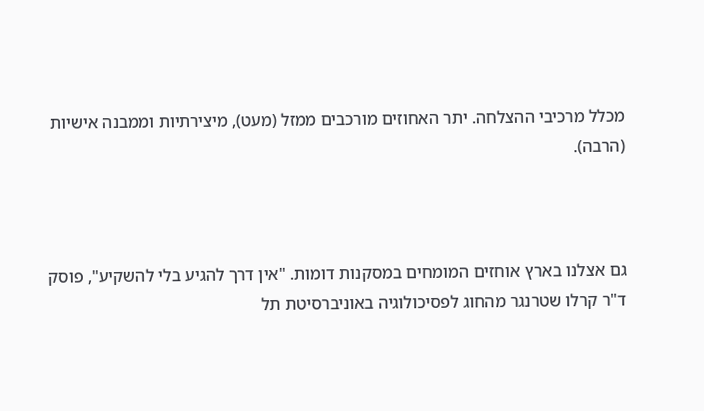מכלל מרכיבי ההצלחה. יתר האחוזים מורכבים ממזל (מעט), מיצירתיות וממבנה אישיות (הרבה).



גם אצלנו בארץ אוחזים המומחים במסקנות דומות. "אין דרך להגיע בלי להשקיע", פוסק ד"ר קרלו שטרנגר מהחוג לפסיכולוגיה באוניברסיטת תל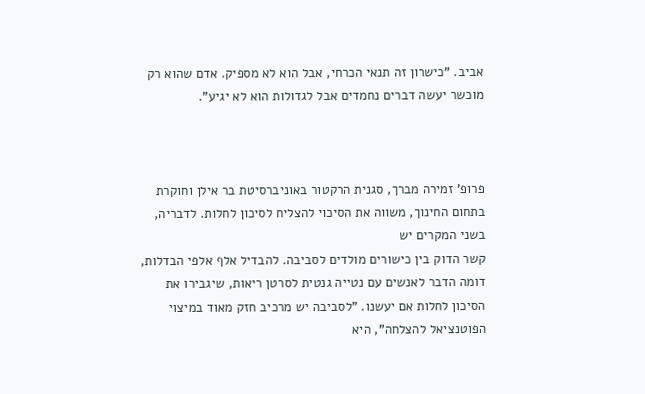אביב. "כישרון זה תנאי הכרחי, אבל הוא לא מספיק. אדם שהוא רק מוכשר יעשה דברים נחמדים אבל לגדולות הוא לא יגיע".



פרופ' זמירה מברך, סגנית הרקטור באוניברסיטת בר אילן וחוקרת בתחום החינוך, משווה את הסיכוי להצליח לסיכון לחלות. לדבריה, בשני המקרים יש
קשר הדוק בין כישורים מולדים לסביבה. להבדיל אלף אלפי הבדלות, דומה הדבר לאנשים עם נטייה גנטית לסרטן ריאות, שיגבירו את הסיכון לחלות אם יעשנו. "לסביבה יש מרכיב חזק מאוד במיצוי הפוטנציאל להצלחה", היא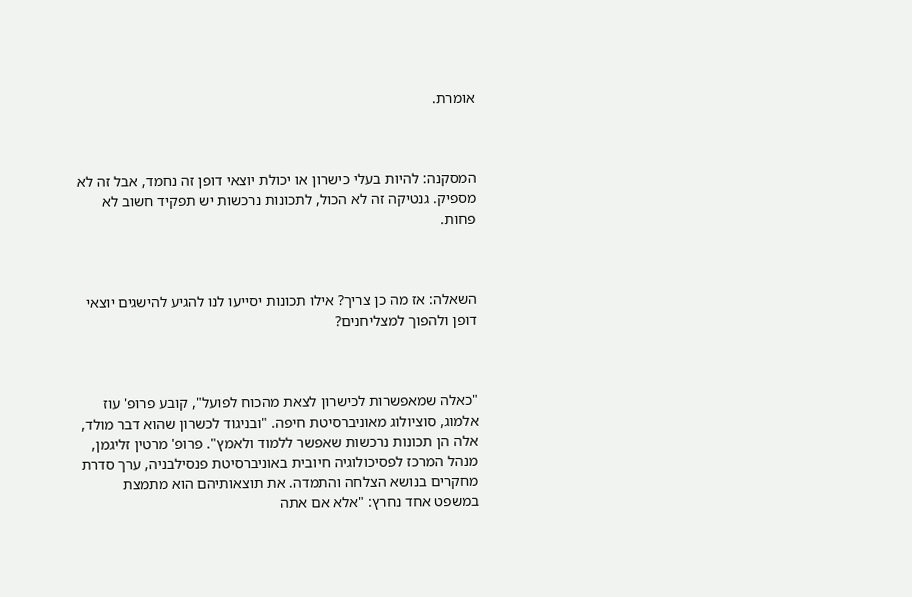אומרת.



המסקנה: להיות בעלי כישרון או יכולת יוצאי דופן זה נחמד, אבל זה לא מספיק. גנטיקה זה לא הכול, לתכונות נרכשות יש תפקיד חשוב לא פחות.



השאלה: אז מה כן צריך? אילו תכונות יסייעו לנו להגיע להישגים יוצאי דופן ולהפוך למצליחנים?



"כאלה שמאפשרות לכישרון לצאת מהכוח לפועל", קובע פרופ' עוז אלמוג, סוציולוג מאוניברסיטת חיפה. "ובניגוד לכשרון שהוא דבר מולד, אלה הן תכונות נרכשות שאפשר ללמוד ולאמץ". פרופ' מרטין זליגמן, מנהל המרכז לפסיכולוגיה חיובית באוניברסיטת פנסילבניה, ערך סדרת מחקרים בנושא הצלחה והתמדה. את תוצאותיהם הוא מתמצת במשפט אחד נחרץ: "אלא אם אתה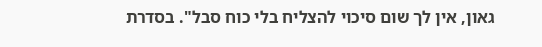גאון, אין לך שום סיכוי להצליח בלי כוח סבל". בסדרת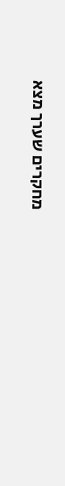מחקרים שערך מצא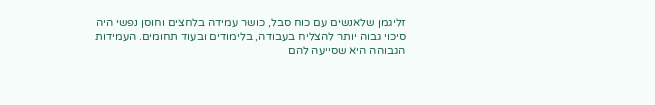זליגמן שלאנשים עם כוח סבל, כושר עמידה בלחצים וחוסן נפשי היה סיכוי גבוה יותר להצליח בעבודה, בלימודים ובעוד תחומים. העמידות הגבוהה היא שסייעה להם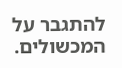להתגבר על המכשולים.